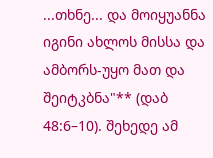...თხნე... და მოიყუანნა იგინი ახლოს მისსა და ამბორს-უყო მათ და შეიტკბნა"** (დაბ 48:6–10). შეხედე ამ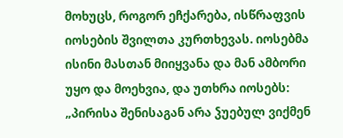მოხუცს, როგორ ეჩქარება, ისწრაფვის იოსების შვილთა კურთხევას. იოსებმა ისინი მასთან მიიყვანა და მან ამბორი უყო და მოეხვია, და უთხრა იოსებს: „პირისა შენისაგან არა ჴუებულ ვიქმენ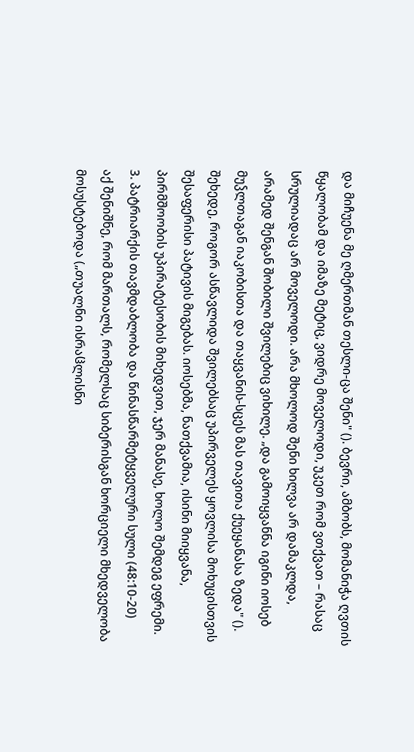და მიჩუენა მე ღმერთმან თესლი-ცა შენი" (). ბევრი, ამბობს, მომანიჭა ღვთის წყალობამ და იმაზე მეტიც, ვიდრე მოველოდი, უკეთ რომ ვთქვათ – რასაც სრულიადაც არ მოველოდი. არა მხოლოდ შენი ხილვა არ დამაკლდა, არამედ შენგან შობილი შვილებიც ვიხილე. „და გამოიყვანნა იგინი იოსებ მუჴლთაგან იაკობისთა და თაყვანის-სცეს მას თავითა ქუეყანასა ზედა" (). შეხედე, როგორ ასწავლიდა შვილებსაც უპირველეს ყოვლისა მოხუცისთვის შესაფერისი პატივის მიგებას. იოსებმა, ნათქვამია, ისინი მიიყვანა, პირმშოობის უპირატესობის მიხედვით, ჯერ მანასე, ხოლო შემდეგ ეფრემი.
3. პატრიარქის თავმდაბლობა და წინასწარმეტყველური სული (48:10-20)
აქ შენიშნე, რომ მართალს, რომელსაც სიბერისგან ხორციელი მხედველობა მოსუსტებოდა („თუალნი ისრაჱლისნი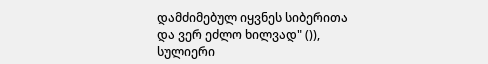დამძიმებულ იყვნეს სიბერითა და ვერ ეძლო ხილვად" ()), სულიერი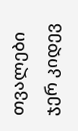თვალები ჯერ კიდევ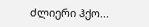ძლიერი ჰქო...